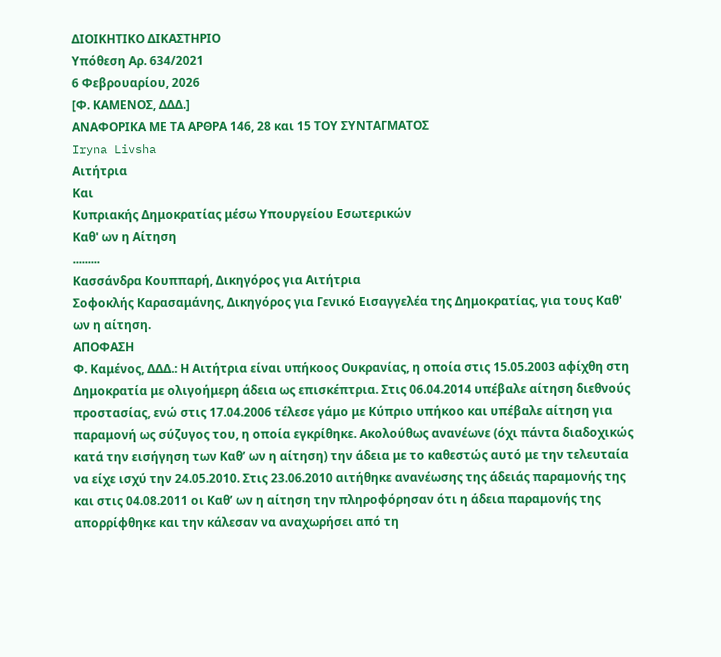ΔΙΟΙΚΗΤΙΚΟ ΔΙΚΑΣΤΗΡΙΟ
Υπόθεση Αρ. 634/2021
6 Φεβρουαρίου, 2026
[Φ. ΚΑΜΕΝΟΣ, ΔΔΔ.]
ΑΝΑΦOΡΙΚΑ ΜΕ ΤA ΑΡΘΡA 146, 28 και 15 ΤΟΥ ΣΥΝΤΑΓΜΑΤΟΣ
Iryna Livsha
Αιτήτρια
Και
Κυπριακής Δημοκρατίας μέσω Υπουργείου Εσωτερικών
Καθ' ων η Αίτηση
.........
Κασσάνδρα Κουππαρή, Δικηγόρος για Αιτήτρια
Σοφοκλής Καρασαμάνης, Δικηγόρος για Γενικό Εισαγγελέα της Δημοκρατίας, για τους Καθ' ων η αίτηση.
ΑΠΟΦΑΣΗ
Φ. Καμένος, ΔΔΔ.: Η Αιτήτρια είναι υπήκοος Ουκρανίας, η οποία στις 15.05.2003 αφίχθη στη Δημοκρατία με ολιγοήμερη άδεια ως επισκέπτρια. Στις 06.04.2014 υπέβαλε αίτηση διεθνούς προστασίας, ενώ στις 17.04.2006 τέλεσε γάμο με Κύπριο υπήκοο και υπέβαλε αίτηση για παραμονή ως σύζυγος του, η οποία εγκρίθηκε. Ακολούθως ανανέωνε (όχι πάντα διαδοχικώς κατά την εισήγηση των Καθ’ ων η αίτηση) την άδεια με το καθεστώς αυτό με την τελευταία να είχε ισχύ την 24.05.2010. Στις 23.06.2010 αιτήθηκε ανανέωσης της άδειάς παραμονής της και στις 04.08.2011 οι Καθ’ ων η αίτηση την πληροφόρησαν ότι η άδεια παραμονής της απορρίφθηκε και την κάλεσαν να αναχωρήσει από τη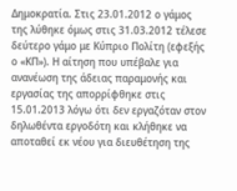Δημοκρατία. Στις 23.01.2012 ο γάμος της λύθηκε όμως στις 31.03.2012 τέλεσε δεύτερο γάμο με Κύπριο Πολίτη (εφεξής ο «ΚΠ»). Η αίτηση που υπέβαλε για ανανέωση της άδειας παραμονής και εργασίας της απορρίφθηκε στις 15.01.2013 λόγω ότι δεν εργαζόταν στον δηλωθέντα εργοδότη και κλήθηκε να αποταθεί εκ νέου για διευθέτηση της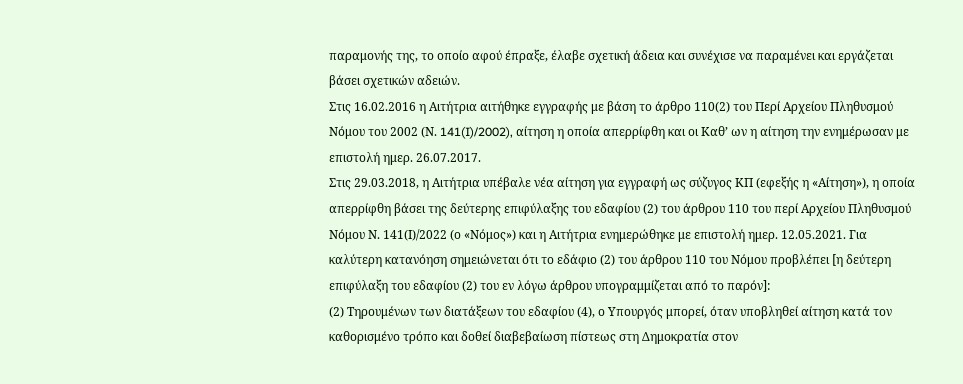παραμονής της, το οποίο αφού έπραξε, έλαβε σχετική άδεια και συνέχισε να παραμένει και εργάζεται βάσει σχετικών αδειών.
Στις 16.02.2016 η Αιτήτρια αιτήθηκε εγγραφής με βάση το άρθρο 110(2) του Περί Αρχείου Πληθυσμού Νόμου του 2002 (Ν. 141(I)/2002), αίτηση η οποία απερρίφθη και οι Καθ’ ων η αίτηση την ενημέρωσαν με επιστολή ημερ. 26.07.2017.
Στις 29.03.2018, η Αιτήτρια υπέβαλε νέα αίτηση για εγγραφή ως σύζυγος ΚΠ (εφεξής η «Αίτηση»), η οποία απερρίφθη βάσει της δεύτερης επιφύλαξης του εδαφίου (2) του άρθρου 110 του περί Αρχείου Πληθυσμού Νόμου Ν. 141(Ι)/2022 (ο «Νόμος») και η Αιτήτρια ενημερώθηκε με επιστολή ημερ. 12.05.2021. Για καλύτερη κατανόηση σημειώνεται ότι το εδάφιο (2) του άρθρου 110 του Νόμου προβλέπει [η δεύτερη επιφύλαξη του εδαφίου (2) του εν λόγω άρθρου υπογραμμίζεται από το παρόν]:
(2) Τηρουμένων των διατάξεων του εδαφίου (4), ο Υπουργός μπορεί, όταν υποβληθεί αίτηση κατά τον καθορισμένο τρόπο και δοθεί διαβεβαίωση πίστεως στη Δημοκρατία στον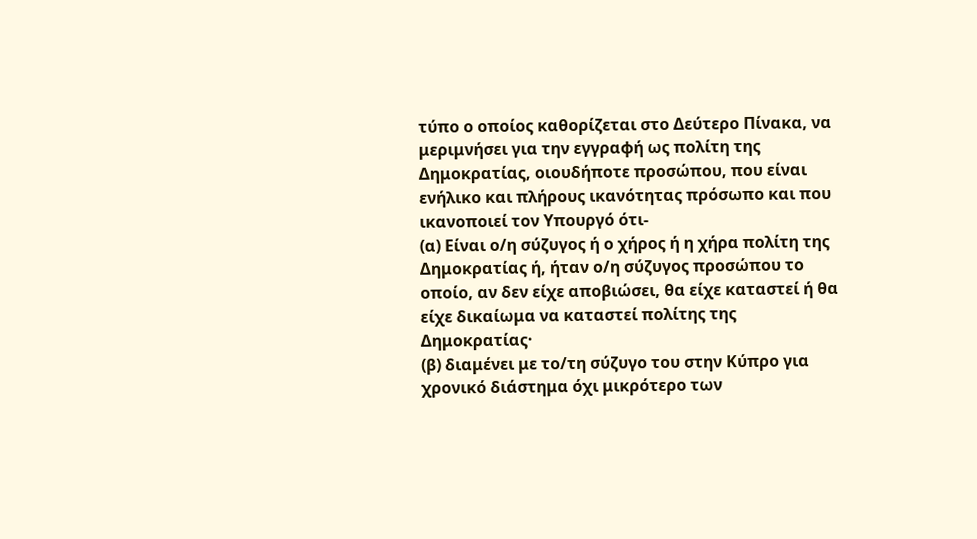τύπο ο οποίος καθορίζεται στο Δεύτερο Πίνακα, να μεριμνήσει για την εγγραφή ως πολίτη της Δημοκρατίας, οιουδήποτε προσώπου, που είναι ενήλικο και πλήρους ικανότητας πρόσωπο και που ικανοποιεί τον Υπουργό ότι-
(α) Είναι ο/η σύζυγος ή ο χήρος ή η χήρα πολίτη της Δημοκρατίας ή, ήταν ο/η σύζυγος προσώπου το οποίο, αν δεν είχε αποβιώσει, θα είχε καταστεί ή θα είχε δικαίωμα να καταστεί πολίτης της Δημοκρατίας·
(β) διαμένει με το/τη σύζυγο του στην Κύπρο για χρονικό διάστημα όχι μικρότερο των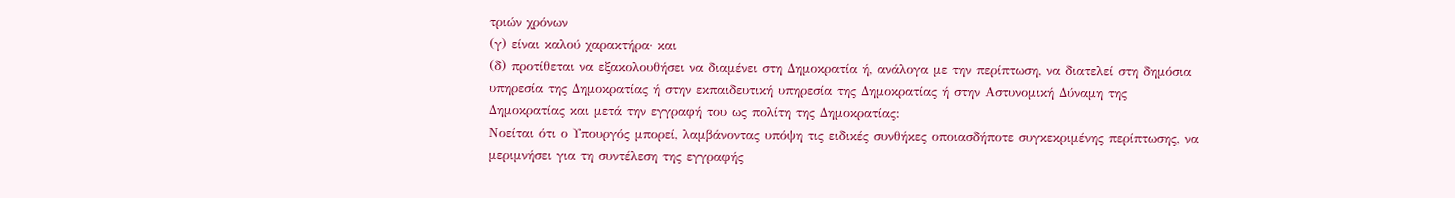τριών χρόνων
(γ) είναι καλού χαρακτήρα· και
(δ) προτίθεται να εξακολουθήσει να διαμένει στη Δημοκρατία ή, ανάλογα με την περίπτωση, να διατελεί στη δημόσια υπηρεσία της Δημοκρατίας ή στην εκπαιδευτική υπηρεσία της Δημοκρατίας ή στην Αστυνομική Δύναμη της Δημοκρατίας και μετά την εγγραφή του ως πολίτη της Δημοκρατίας:
Νοείται ότι ο Υπουργός μπορεί, λαμβάνοντας υπόψη τις ειδικές συνθήκες οποιασδήποτε συγκεκριμένης περίπτωσης, να μεριμνήσει για τη συντέλεση της εγγραφής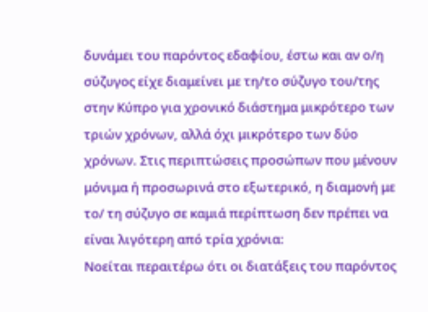δυνάμει του παρόντος εδαφίου, έστω και αν ο/η σύζυγος είχε διαμείνει με τη/το σύζυγο του/της στην Κύπρο για χρονικό διάστημα μικρότερο των τριών χρόνων, αλλά όχι μικρότερο των δύο χρόνων. Στις περιπτώσεις προσώπων που μένουν μόνιμα ή προσωρινά στο εξωτερικό, η διαμονή με το/ τη σύζυγο σε καμιά περίπτωση δεν πρέπει να είναι λιγότερη από τρία χρόνια:
Νοείται περαιτέρω ότι οι διατάξεις του παρόντος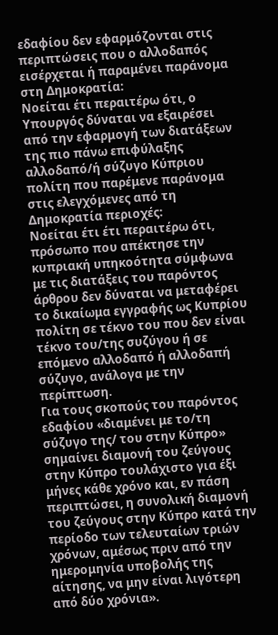εδαφίου δεν εφαρμόζονται στις περιπτώσεις που ο αλλοδαπός εισέρχεται ή παραμένει παράνομα στη Δημοκρατία:
Νοείται έτι περαιτέρω ότι, ο Υπουργός δύναται να εξαιρέσει από την εφαρμογή των διατάξεων της πιο πάνω επιφύλαξης αλλοδαπό/ή σύζυγο Κύπριου πολίτη που παρέμενε παράνομα στις ελεγχόμενες από τη Δημοκρατία περιοχές:
Νοείται έτι έτι περαιτέρω ότι, πρόσωπο που απέκτησε την κυπριακή υπηκοότητα σύμφωνα με τις διατάξεις του παρόντος άρθρου δεν δύναται να μεταφέρει το δικαίωμα εγγραφής ως Κυπρίου πολίτη σε τέκνο του που δεν είναι τέκνο του/της συζύγου ή σε επόμενο αλλοδαπό ή αλλοδαπή σύζυγο, ανάλογα με την περίπτωση.
Για τους σκοπούς του παρόντος εδαφίου «διαμένει με το/τη σύζυγο της/ του στην Κύπρο» σημαίνει διαμονή του ζεύγους στην Κύπρο τουλάχιστο για έξι μήνες κάθε χρόνο και, εν πάση περιπτώσει, η συνολική διαμονή του ζεύγους στην Κύπρο κατά την περίοδο των τελευταίων τριών χρόνων, αμέσως πριν από την ημερομηνία υποβολής της αίτησης, να μην είναι λιγότερη από δύο χρόνια».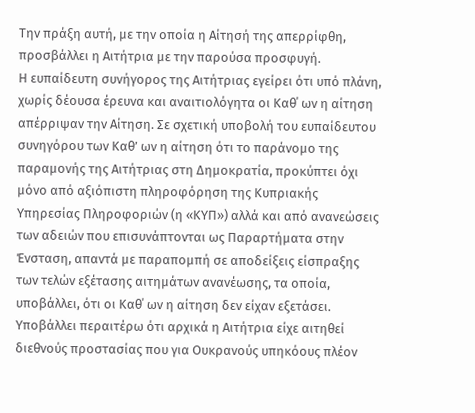Την πράξη αυτή, με την οποία η Αίτησή της απερρίφθη, προσβάλλει η Αιτήτρια με την παρούσα προσφυγή.
Η ευπαίδευτη συνήγορος της Αιτήτριας εγείρει ότι υπό πλάνη, χωρίς δέουσα έρευνα και αναιτιολόγητα οι Καθ΄ ων η αίτηση απέρριψαν την Αίτηση. Σε σχετική υποβολή του ευπαίδευτου συνηγόρου των Καθ’ ων η αίτηση ότι το παράνομο της παραμονής της Αιτήτριας στη Δημοκρατία, προκύπτει όχι μόνο από αξιόπιστη πληροφόρηση της Κυπριακής Υπηρεσίας Πληροφοριών (η «ΚΥΠ») αλλά και από ανανεώσεις των αδειών που επισυνάπτονται ως Παραρτήματα στην Ένσταση, απαντά με παραπομπή σε αποδείξεις είσπραξης των τελών εξέτασης αιτημάτων ανανέωσης, τα οποία, υποβάλλει, ότι οι Καθ΄ ων η αίτηση δεν είχαν εξετάσει. Υποβάλλει περαιτέρω ότι αρχικά η Αιτήτρια είχε αιτηθεί διεθνούς προστασίας που για Ουκρανούς υπηκόους πλέον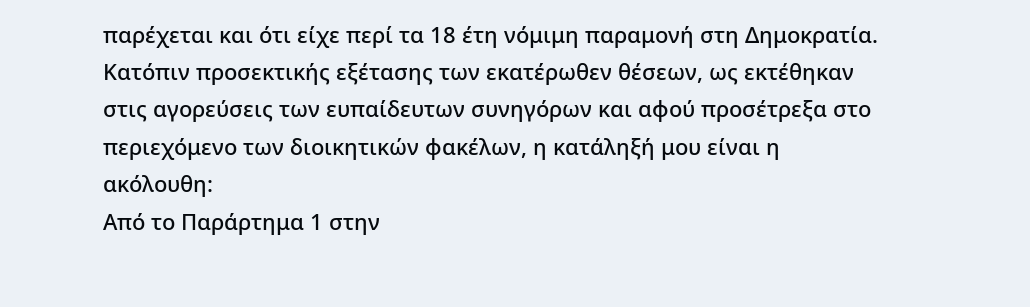παρέχεται και ότι είχε περί τα 18 έτη νόμιμη παραμονή στη Δημοκρατία.
Κατόπιν προσεκτικής εξέτασης των εκατέρωθεν θέσεων, ως εκτέθηκαν στις αγορεύσεις των ευπαίδευτων συνηγόρων και αφού προσέτρεξα στο περιεχόμενο των διοικητικών φακέλων, η κατάληξή μου είναι η ακόλουθη:
Από το Παράρτημα 1 στην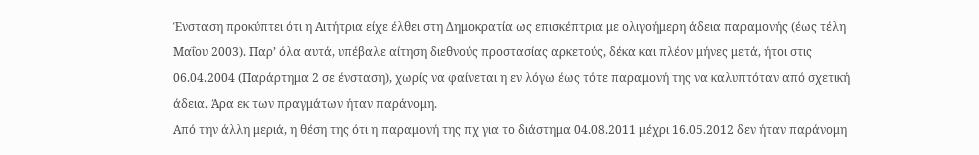Ένσταση προκύπτει ότι η Αιτήτρια είχε έλθει στη Δημοκρατία ως επισκέπτρια με ολιγοήμερη άδεια παραμονής (έως τέλη Μαΐου 2003). Παρ’ όλα αυτά, υπέβαλε αίτηση διεθνούς προστασίας αρκετούς, δέκα και πλέον μήνες μετά, ήτοι στις 06.04.2004 (Παράρτημα 2 σε ένσταση), χωρίς να φαίνεται η εν λόγω έως τότε παραμονή της να καλυπτόταν από σχετική άδεια. Άρα εκ των πραγμάτων ήταν παράνομη.
Από την άλλη μεριά, η θέση της ότι η παραμονή της πχ για το διάστημα 04.08.2011 μέχρι 16.05.2012 δεν ήταν παράνομη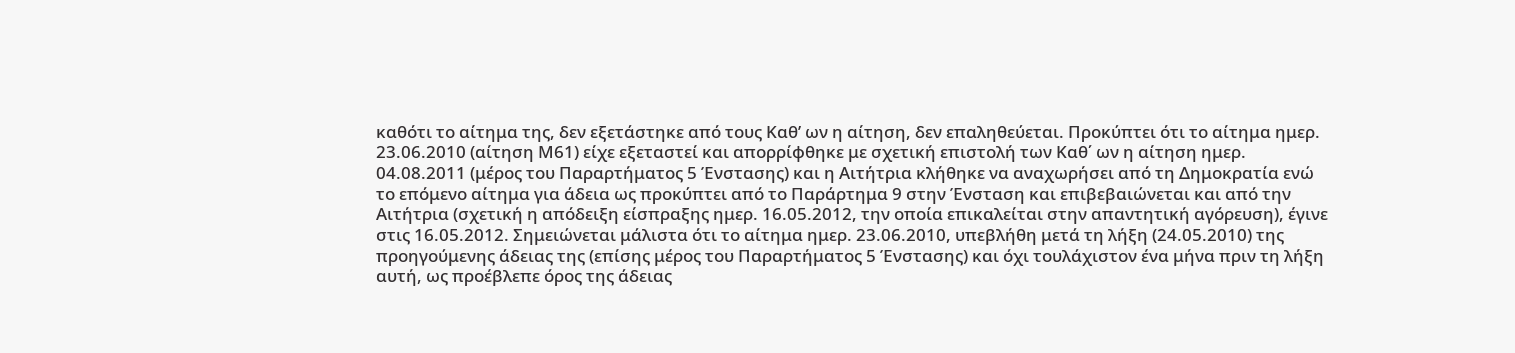καθότι το αίτημα της, δεν εξετάστηκε από τους Καθ’ ων η αίτηση, δεν επαληθεύεται. Προκύπτει ότι το αίτημα ημερ. 23.06.2010 (αίτηση Μ61) είχε εξεταστεί και απορρίφθηκε με σχετική επιστολή των Καθ΄ ων η αίτηση ημερ. 04.08.2011 (μέρος του Παραρτήματος 5 Ένστασης) και η Αιτήτρια κλήθηκε να αναχωρήσει από τη Δημοκρατία ενώ το επόμενο αίτημα για άδεια ως προκύπτει από το Παράρτημα 9 στην Ένσταση και επιβεβαιώνεται και από την Αιτήτρια (σχετική η απόδειξη είσπραξης ημερ. 16.05.2012, την οποία επικαλείται στην απαντητική αγόρευση), έγινε στις 16.05.2012. Σημειώνεται μάλιστα ότι το αίτημα ημερ. 23.06.2010, υπεβλήθη μετά τη λήξη (24.05.2010) της προηγούμενης άδειας της (επίσης μέρος του Παραρτήματος 5 Ένστασης) και όχι τουλάχιστον ένα μήνα πριν τη λήξη αυτή, ως προέβλεπε όρος της άδειας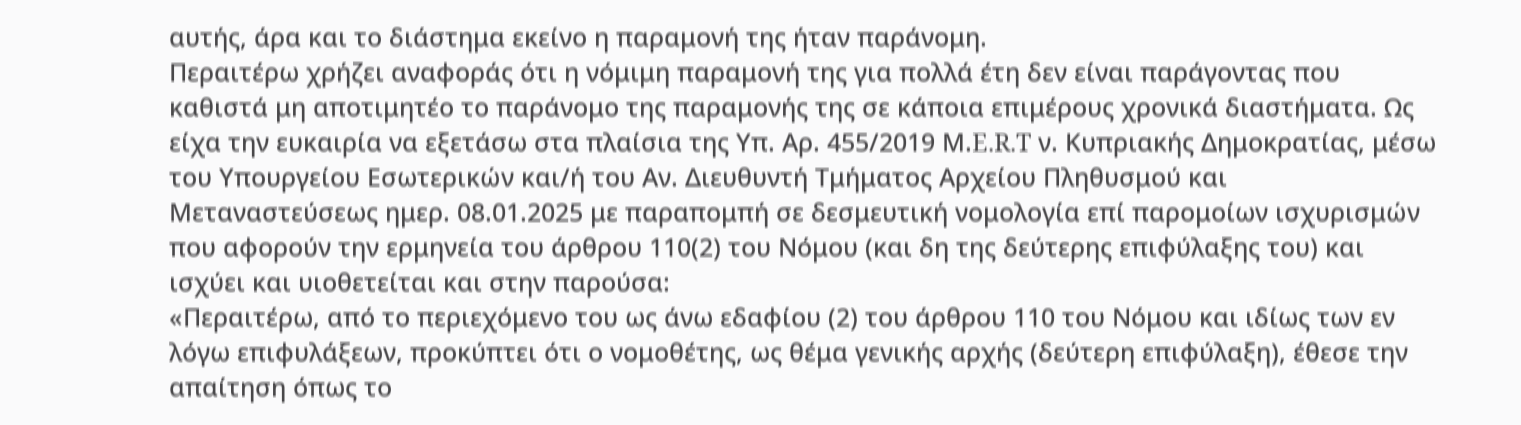αυτής, άρα και το διάστημα εκείνο η παραμονή της ήταν παράνομη.
Περαιτέρω χρήζει αναφοράς ότι η νόμιμη παραμονή της για πολλά έτη δεν είναι παράγοντας που καθιστά μη αποτιμητέο το παράνομο της παραμονής της σε κάποια επιμέρους χρονικά διαστήματα. Ως είχα την ευκαιρία να εξετάσω στα πλαίσια της Υπ. Αρ. 455/2019 Μ.E.R.T ν. Κυπριακής Δημοκρατίας, μέσω του Υπουργείου Εσωτερικών και/ή του Αν. Διευθυντή Τμήματος Αρχείου Πληθυσμού και Μεταναστεύσεως ημερ. 08.01.2025 με παραπομπή σε δεσμευτική νομολογία επί παρομοίων ισχυρισμών που αφορούν την ερμηνεία του άρθρου 110(2) του Νόμου (και δη της δεύτερης επιφύλαξης του) και ισχύει και υιοθετείται και στην παρούσα:
«Περαιτέρω, από το περιεχόμενο του ως άνω εδαφίου (2) του άρθρου 110 του Νόμου και ιδίως των εν λόγω επιφυλάξεων, προκύπτει ότι ο νομοθέτης, ως θέμα γενικής αρχής (δεύτερη επιφύλαξη), έθεσε την απαίτηση όπως το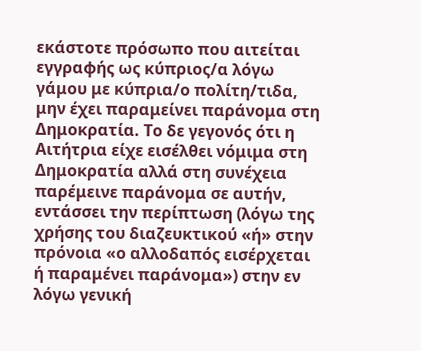εκάστοτε πρόσωπο που αιτείται εγγραφής ως κύπριος/α λόγω γάμου με κύπρια/ο πολίτη/τιδα, μην έχει παραμείνει παράνομα στη Δημοκρατία. Το δε γεγονός ότι η Αιτήτρια είχε εισέλθει νόμιμα στη Δημοκρατία αλλά στη συνέχεια παρέμεινε παράνομα σε αυτήν, εντάσσει την περίπτωση (λόγω της χρήσης του διαζευκτικού «ή» στην πρόνοια «ο αλλοδαπός εισέρχεται ή παραμένει παράνομα») στην εν λόγω γενική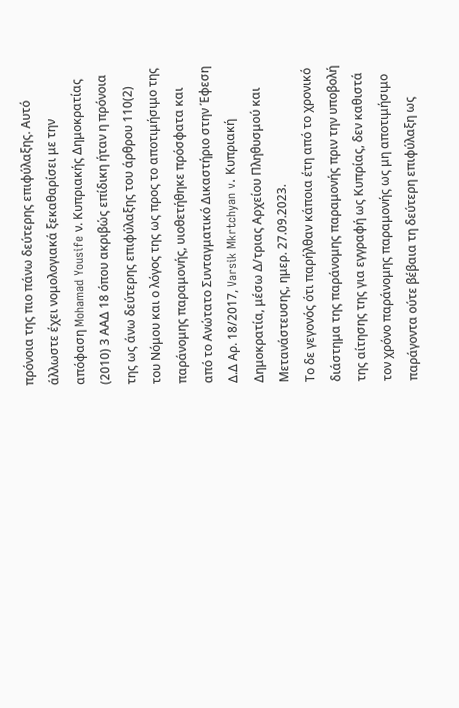πρόνοια της πιο πάνω δεύτερης επιφύλαξης. Αυτό άλλωστε έχει νομολογιακά ξεκαθαρίσει με την απόφαση Mohamad Yousife ν. Κυπριακής Δημοκρατίας (2010) 3 ΑΑΔ 18 όπου ακριβώς επίδικη ήταν η πρόνοια της ως άνω δεύτερης επιφύλαξης του άρθρου 110(2) του Νόμου και ο λόγος της ως προς το αποτιμήσιμο της παράνομης παραμονής, υιοθετήθηκε πρόσφατα και από το Ανώτατο Συνταγματικό Δικαστήριο στην Έφεση Δ.Δ Αρ. 18/2017, Varsik Mkrtchyan v. Κυπριακή Δημοκρατία, μέσω Δ/τριας Αρχείου Πληθυσμού και Μετανάστευσης, ημερ. 27.09.2023.
Το δε γεγονός ότι παρήλθαν κάποια έτη από το χρονικό διάστημα της παράνομης παραμονής πριν την υποβολή της αίτησης της για εγγραφή ως Κυπρίας, δεν καθιστά τον χρόνο παράνομης παραμονής ως μη αποτιμήσιμο παράγοντα ούτε βέβαια τη δεύτερη επιφύλαξη ως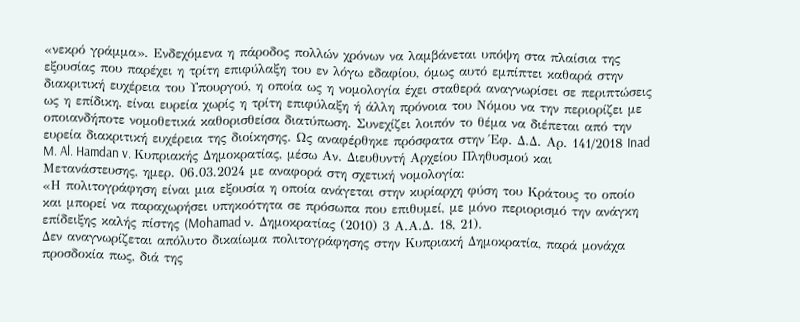«νεκρό γράμμα». Ενδεχόμενα η πάροδος πολλών χρόνων να λαμβάνεται υπόψη στα πλαίσια της εξουσίας που παρέχει η τρίτη επιφύλαξη του εν λόγω εδαφίου, όμως αυτό εμπίπτει καθαρά στην διακριτική ευχέρεια του Υπουργού, η οποία ως η νομολογία έχει σταθερά αναγνωρίσει σε περιπτώσεις ως η επίδικη, είναι ευρεία χωρίς η τρίτη επιφύλαξη ή άλλη πρόνοια του Νόμου να την περιορίζει με οποιανδήποτε νομοθετικά καθορισθείσα διατύπωση. Συνεχίζει λοιπόν το θέμα να διέπεται από την ευρεία διακριτική ευχέρεια της διοίκησης. Ως αναφέρθηκε πρόσφατα στην Έφ. Δ.Δ. Αρ. 141/2018 Inad M. Al. Hamdan v. Κυπριακής Δημοκρατίας, μέσω Αν. Διευθυντή Αρχείου Πληθυσμού και Μετανάστευσης, ημερ. 06.03.2024 με αναφορά στη σχετική νομολογία:
«Η πολιτογράφηση είναι μια εξουσία η οποία ανάγεται στην κυρίαρχη φύση του Κράτους το οποίο και μπορεί να παραχωρήσει υπηκοότητα σε πρόσωπα που επιθυμεί, με μόνο περιορισμό την ανάγκη επίδειξης καλής πίστης (Mohamad ν. Δημοκρατίας (2010) 3 Α.Α.Δ. 18, 21).
Δεν αναγνωρίζεται απόλυτο δικαίωμα πολιτογράφησης στην Κυπριακή Δημοκρατία, παρά μονάχα προσδοκία πως, διά της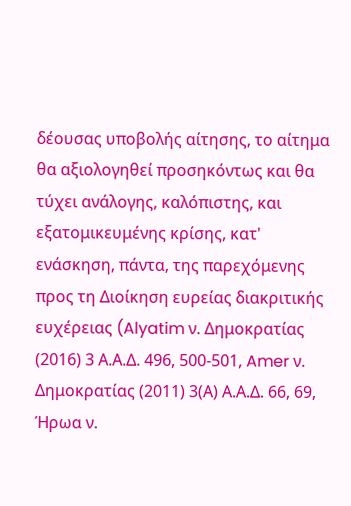δέουσας υποβολής αίτησης, το αίτημα θα αξιολογηθεί προσηκόντως και θα τύχει ανάλογης, καλόπιστης, και εξατομικευμένης κρίσης, κατ' ενάσκηση, πάντα, της παρεχόμενης προς τη Διοίκηση ευρείας διακριτικής ευχέρειας (Alyatim ν. Δημοκρατίας (2016) 3 Α.Α.Δ. 496, 500-501, Amer ν. Δημοκρατίας (2011) 3(Α) Α.Α.Δ. 66, 69, Ήρωα ν.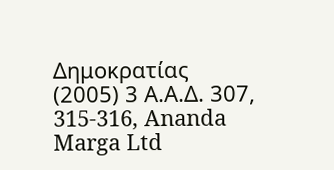Δημοκρατίας (2005) 3 Α.Α.Δ. 307, 315-316, Ananda Marga Ltd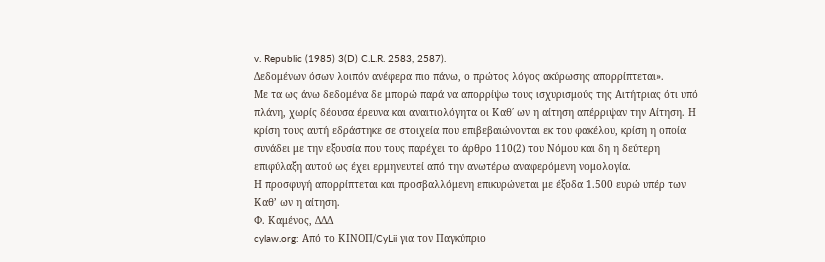v. Republic (1985) 3(D) C.L.R. 2583, 2587).
Δεδομένων όσων λοιπόν ανέφερα πιο πάνω, ο πρώτος λόγος ακύρωσης απορρίπτεται».
Με τα ως άνω δεδομένα δε μπορώ παρά να απορρίψω τους ισχυρισμούς της Αιτήτριας ότι υπό πλάνη, χωρίς δέουσα έρευνα και αναιτιολόγητα οι Καθ΄ ων η αίτηση απέρριψαν την Αίτηση. Η κρίση τους αυτή εδράστηκε σε στοιχεία που επιβεβαιώνονται εκ του φακέλου, κρίση η οποία συνάδει με την εξουσία που τους παρέχει το άρθρο 110(2) του Νόμου και δη η δεύτερη επιφύλαξη αυτού ως έχει ερμηνευτεί από την ανωτέρω αναφερόμενη νομολογία.
Η προσφυγή απορρίπτεται και προσβαλλόμενη επικυρώνεται με έξοδα 1.500 ευρώ υπέρ των Καθ’ ων η αίτηση.
Φ. Καμένος, ΔΔΔ
cylaw.org: Από το ΚΙΝOΠ/CyLii για τον Παγκύπριο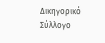Δικηγορικό Σύλλογο